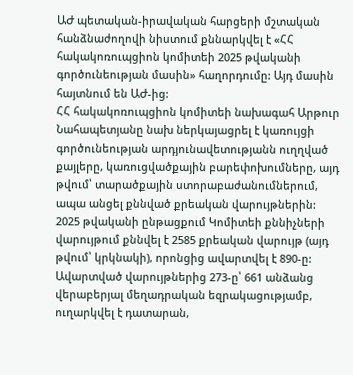ԱԺ պետական-իրավական հարցերի մշտական հանձնաժողովի նիստում քննարկվել է «ՀՀ հակակոռուպցիոն կոմիտեի 2025 թվականի գործունեության մասին» հաղորդումը: Այդ մասին հայտնում են ԱԺ-ից:
ՀՀ հակակոռուպցիոն կոմիտեի նախագահ Արթուր Նահապետյանը նախ ներկայացրել է կառույցի գործունեության արդյունավետությանն ուղղված քայլերը, կառուցվածքային բարեփոխումները, այդ թվում՝ տարածքային ստորաբաժանումներում, ապա անցել քննված քրեական վարույթներին:
2025 թվականի ընթացքում Կոմիտեի քննիչների վարույթում քննվել է 2585 քրեական վարույթ (այդ թվում՝ կրկնակի), որոնցից ավարտվել է 890-ը: Ավարտված վարույթներից 273-ը՝ 661 անձանց վերաբերյալ մեղադրական եզրակացությամբ, ուղարկվել է դատարան,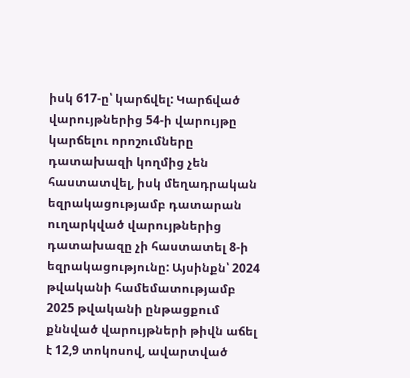իսկ 617-ը՝ կարճվել: Կարճված վարույթներից 54-ի վարույթը կարճելու որոշումները դատախազի կողմից չեն հաստատվել, իսկ մեղադրական եզրակացությամբ դատարան ուղարկված վարույթներից դատախազը չի հաստատել 8-ի եզրակացությունը: Այսինքն՝ 2024 թվականի համեմատությամբ 2025 թվականի ընթացքում քննված վարույթների թիվն աճել է 12,9 տոկոսով, ավարտված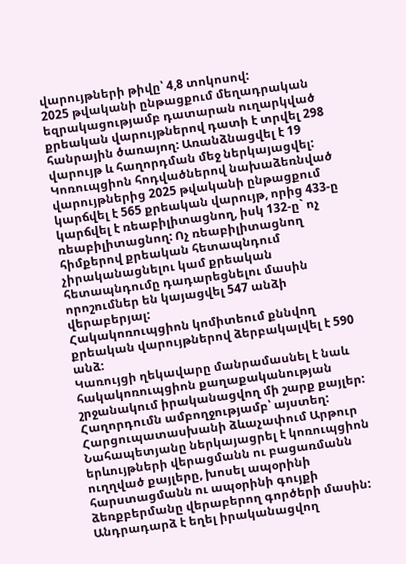վարույթների թիվը՝ 4,8 տոկոսով:
2025 թվականի ընթացքում մեղադրական եզրակացությամբ դատարան ուղարկված քրեական վարույթներով դատի է տրվել 298 հանրային ծառայող: Առանձնացվել է 19 վարույթ և հաղորդման մեջ ներկայացվել:
Կոռուպցիոն հոդվածներով նախաձեռնված վարույթներից 2025 թվականի ընթացքում կարճվել է 565 քրեական վարույթ, որից 433-ը կարճվել է ռեաբիլիտացնող, իսկ 132-ը` ոչ ռեաբիլիտացնող: Ոչ ռեաբիլիտացնող հիմքերով քրեական հետապնդում չիրականացնելու կամ քրեական հետապնդումը դադարեցնելու մասին որոշումներ են կայացվել 547 անձի վերաբերյալ:
Հակակոռուպցիոն կոմիտեում քննվող քրեական վարույթներով ձերբակալվել է 590 անձ:
Կառույցի ղեկավարը մանրամասնել է նաև հակակոռուպցիոն քաղաքականության շրջանակում իրականացվող մի շարք քայլեր: Հաղորդումն ամբողջությամբ՝ այստեղ:
Հարցուպատասխանի ձևաչափում Արթուր Նահապետյանը ներկայացրել է կոռուպցիոն երևույթների վերացմանն ու բացառմանն ուղղված քայլերը, խոսել ապօրինի հարստացմանն ու ապօրինի գույքի ձեռքբերմանը վերաբերող գործերի մասին: Անդրադարձ է եղել իրականացվող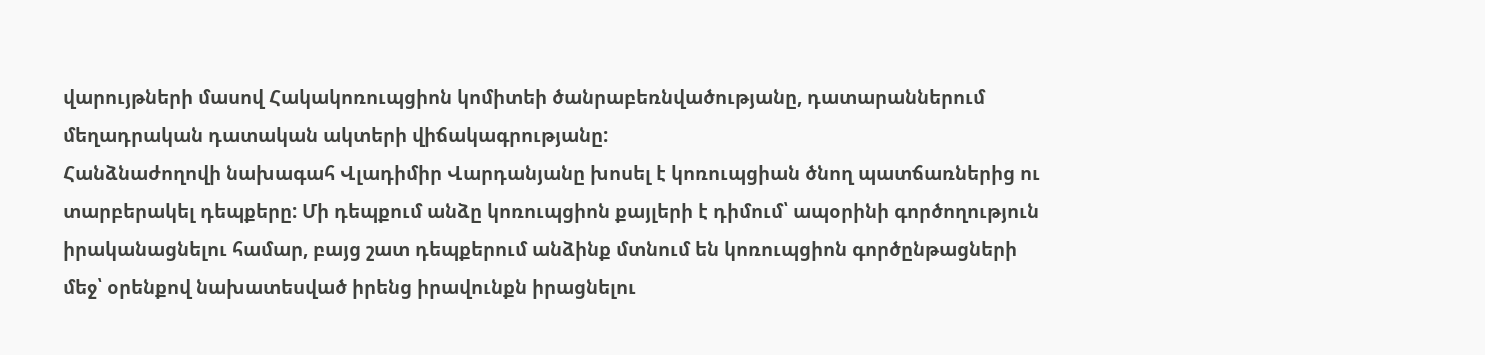վարույթների մասով Հակակոռուպցիոն կոմիտեի ծանրաբեռնվածությանը, դատարաններում մեղադրական դատական ակտերի վիճակագրությանը:
Հանձնաժողովի նախագահ Վլադիմիր Վարդանյանը խոսել է կոռուպցիան ծնող պատճառներից ու տարբերակել դեպքերը: Մի դեպքում անձը կոռուպցիոն քայլերի է դիմում՝ ապօրինի գործողություն իրականացնելու համար, բայց շատ դեպքերում անձինք մտնում են կոռուպցիոն գործընթացների մեջ՝ օրենքով նախատեսված իրենց իրավունքն իրացնելու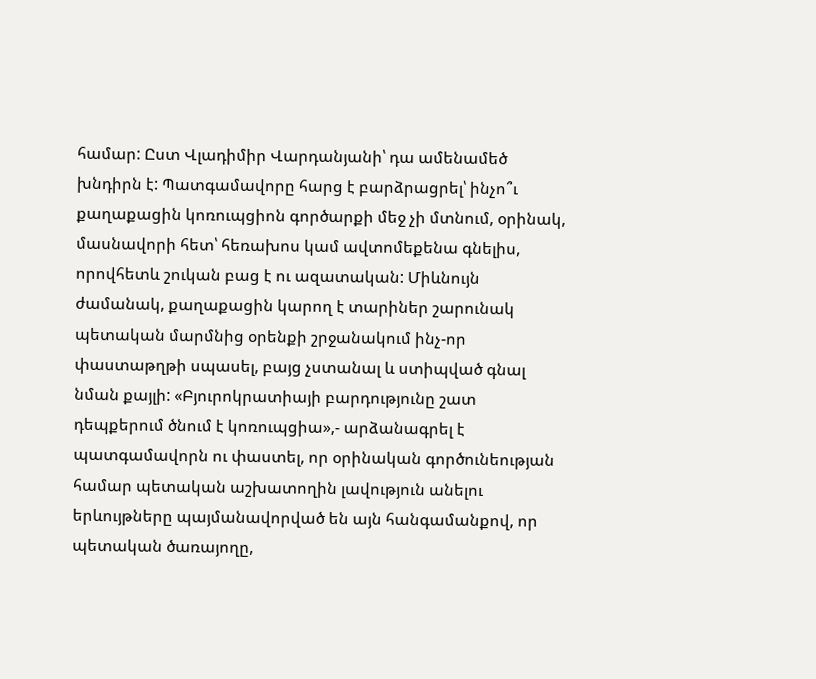համար: Ըստ Վլադիմիր Վարդանյանի՝ դա ամենամեծ խնդիրն է: Պատգամավորը հարց է բարձրացրել՝ ինչո՞ւ քաղաքացին կոռուպցիոն գործարքի մեջ չի մտնում, օրինակ, մասնավորի հետ՝ հեռախոս կամ ավտոմեքենա գնելիս, որովհետև շուկան բաց է ու ազատական: Միևնույն ժամանակ, քաղաքացին կարող է տարիներ շարունակ պետական մարմնից օրենքի շրջանակում ինչ-որ փաստաթղթի սպասել, բայց չստանալ և ստիպված գնալ նման քայլի: «Բյուրոկրատիայի բարդությունը շատ դեպքերում ծնում է կոռուպցիա»,- արձանագրել է պատգամավորն ու փաստել, որ օրինական գործունեության համար պետական աշխատողին լավություն անելու երևույթները պայմանավորված են այն հանգամանքով, որ պետական ծառայողը,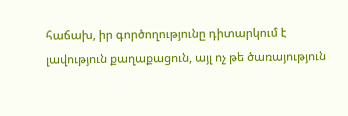հաճախ, իր գործողությունը դիտարկում է լավություն քաղաքացուն, այլ ոչ թե ծառայություն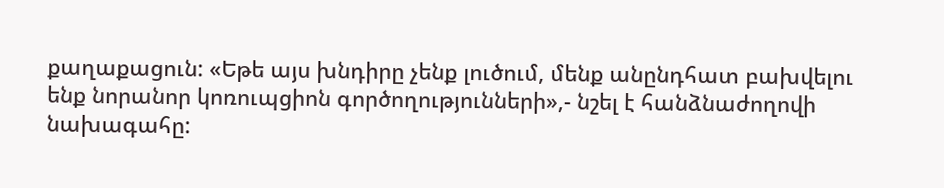քաղաքացուն: «Եթե այս խնդիրը չենք լուծում, մենք անընդհատ բախվելու ենք նորանոր կոռուպցիոն գործողությունների»,- նշել է հանձնաժողովի նախագահը: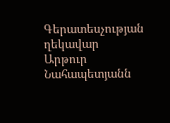Գերատեսչության ղեկավար Արթուր Նահապետյանն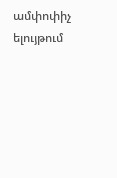ամփոփիչ ելույթում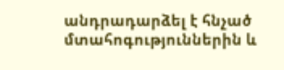անդրադարձել է հնչած մտահոգություններին և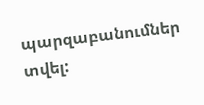պարզաբանումներ տվել: